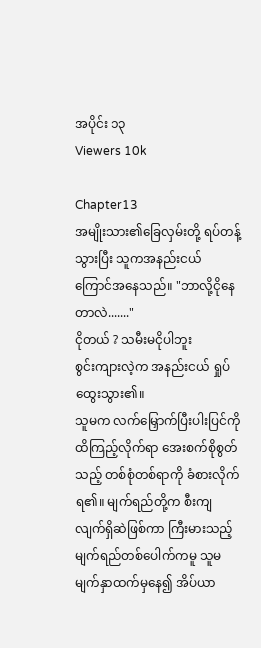အပိုင်း ၁၃
Viewers 10k

Chapter13
အမျိုးသား၏ခြေလှမ်းတို့ ရပ်တန့်သွားပြီး သူကအနည်းငယ် ကြောင်အနေသည်။ "ဘာလို့ငိုနေတာလဲ......."
ငိုတယ် ? သမီးမငိုပါဘူး
စွင်းကျားလဲ့က အနည်းငယ် ရှုပ်ထွေးသွား၏။
သူမက လက်မြှောက်ပြီးပါးပြင်ကို ထိကြည့်လိုက်ရာ အေးစက်စိုစွတ်သည့် တစ်စုံတစ်ရာကို ခံစားလိုက်ရ၏။ မျက်ရည်တို့က စီးကျလျက်ရှိဆဲဖြစ်ကာ ကြီးမားသည့်မျက်ရည်တစ်ပေါက်ကမူ သူမမျက်နှာထက်မှနေ၍ အိပ်ယာ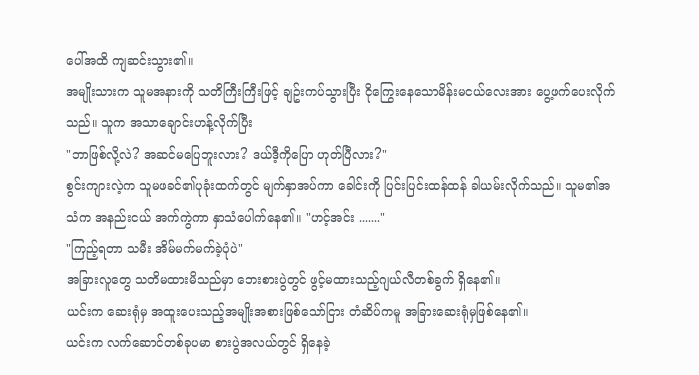ပေါ်အထိ ကျဆင်းသွား၏။
အမျိုးသားက သူမအနားကို သတိကြီးကြီးဖြင့် ချဥ်းကပ်သွားပြီး ငိုကြွေးနေသောမိန်းမငယ်လေးအား ပွေ့ဖက်ပေးလိုက်သည်။ သူက အသာချောင်းဟန့်လိုက်ပြီး
"ဘာဖြစ်လို့လဲ? အဆင်မပြေဘူးလား? ဒယ်ဒီ့ကိုပြော ဟုတ်ပြီလား?"
စွင်းကျားလဲ့က သူမဖခင်၏ပုခုံးထက်တွင် မျက်နှာအပ်ကာ ခေါင်းကို ပြင်းပြင်းထန်ထန် ခါယမ်းလိုက်သည်။ သူမ၏အသံက အနည်းငယ် အက်ကွဲကာ နှာသံပေါက်နေ၏။ "ဟင့်အင်း ......."
"ကြည့်ရတာ သမီး အိမ်မက်မက်ခဲ့ပုံပဲ"
အခြားလူတွေ သတိမထားမိသည်မှာ ဘေးစားပွဲတွင် ဖွင့်မထားသည့်ဂျယ်လီတစ်ခွက် ရှိနေ၏။
ယင်းက ဆေးရုံမှ အထူးပေးသည့်အမျိုးအစားဖြစ်သော်ငြား တံဆိပ်ကမူ အခြားဆေးရုံမှဖြစ်နေ၏။
ယင်းက လက်ဆောင်တစ်ခုပမာ စားပွဲအလယ်တွင် ရှိနေခဲ့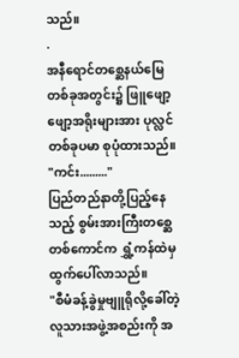သည်။
.
အနီရောင်တစ္ဆေနယ်မြေတစ်ခုအတွင်း၌ ဖြူဖျော့ဖျော့အရိုးများအား ပုလ္လင်တစ်ခုပမာ စုပုံထားသည်။
"ကင်း........."
ပြည်တည်နာတို့ပြည့်နေသည့် စွမ်းအားကြီးတစ္ဆေတစ်ကောင်က ရွှံ့ကန်ထဲမှ ထွက်ပေါ်လာသည်။
"စီမံခန့်ခွဲမှုဗျူရိုလို့ခေါ်တဲ့ လူသားအဖွဲ့အစည်းကို အ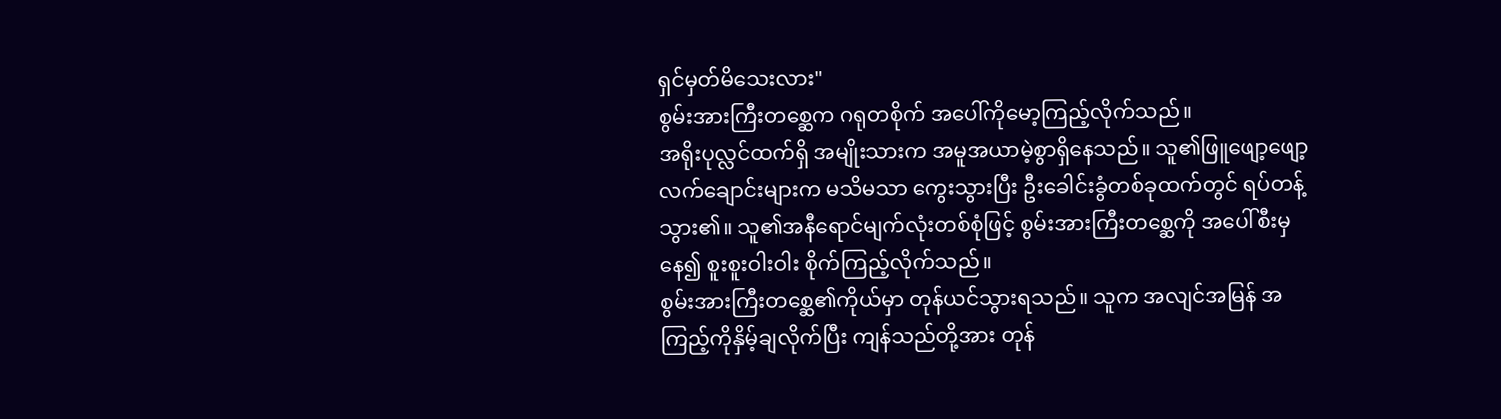ရှင်မှတ်မိသေးလား"
စွမ်းအားကြီးတစ္ဆေက ဂရုတစိုက် အပေါ်ကိုမော့ကြည့်လိုက်သည်။
အရိုးပုလ္လင်ထက်ရှိ အမျိုးသားက အမူအယာမဲ့စွာရှိနေသည်။ သူ၏ဖြူဖျော့ဖျော့ လက်ချောင်းများက မသိမသာ ကွေးသွားပြီး ဦးခေါင်းခွံတစ်ခုထက်တွင် ရပ်တန့်သွား၏။ သူ၏အနီရောင်မျက်လုံးတစ်စုံဖြင့် စွမ်းအားကြီးတစ္ဆေကို အပေါ်စီးမှနေ၍ စူးစူးဝါးဝါး စိုက်ကြည့်လိုက်သည်။
စွမ်းအားကြီးတစ္ဆေ၏ကိုယ်မှာ တုန်ယင်သွားရသည်။ သူက အလျင်အမြန် အကြည့်ကိုနှိမ့်ချလိုက်ပြီး ကျန်သည်တို့အား တုန်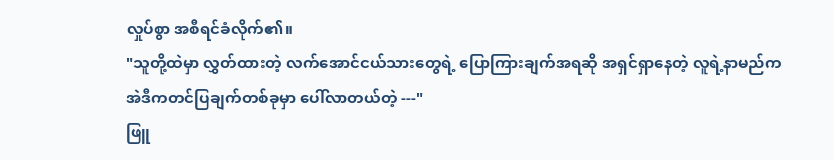လှုပ်စွာ အစီရင်ခံလိုက်၏။
"သူတို့ထဲမှာ လွှတ်ထားတဲ့ လက်အောင်ငယ်သားတွေရဲ့ ပြောကြားချက်အရဆို အရှင်ရှာနေတဲ့ လူရဲ့နာမည်က အဲဒီကတင်ပြချက်တစ်ခုမှာ ပေါ်လာတယ်တဲ့ ---"
ဖြူ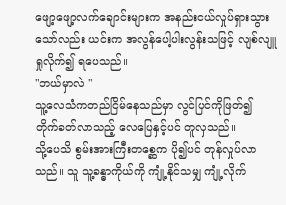ဖျော့ဖျော့လက်ချောင်းများက အနည်းငယ်လှုပ်ရှားသွားသော်လည်း ယင်းက အလွန်ပေါ့ပါးလွန်းသဖြင့် လျစ်လျူရှုလိုက်၍ ရပေသည်။
"ဘယ်မှာလဲ "
သူ့လေသံကတည်ငြိမ်နေသည်မှာ လွင်ပြင်ကိုဖြတ်၍ တိုက်ခတ်လာသည့် လေပြေနှင့်ပင် တူလှသည်။
သို့ပေသိ စွမ်းအားကြီးတစ္ဆေက ပို၍ပင် တုန်လှုပ်လာသည်။ သူ သူ့ခန္ဓာကိုယ်ကို ကျုံ့နိုင်သမျှ ကျုံ့လိုက်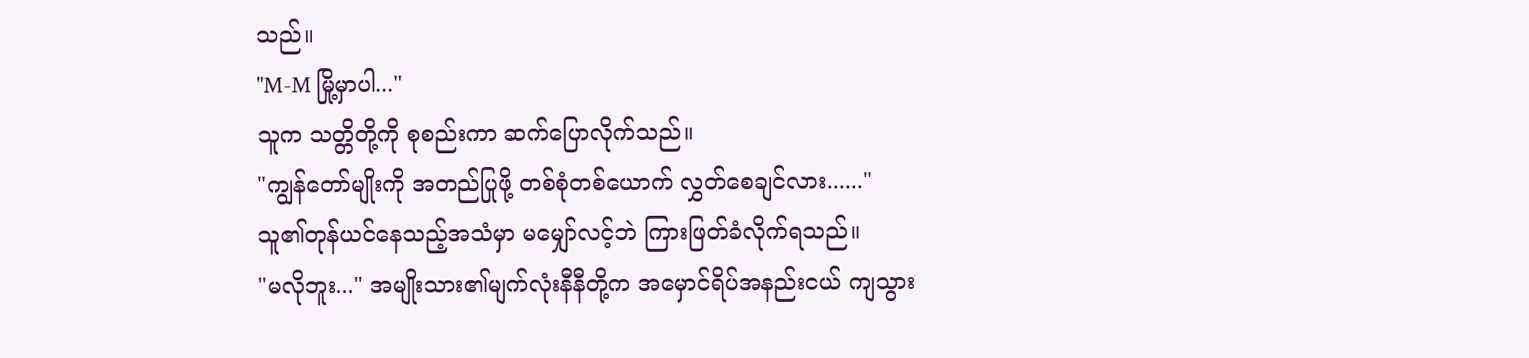သည်။
"M-M မြို့မှာပါ..."
သူက သတ္တိတို့ကို စုစည်းကာ ဆက်ပြောလိုက်သည်။
"ကျွန်တော်မျိုးကို အတည်ပြုဖို့ တစ်စုံတစ်ယောက် လွှတ်စေချင်လား......"
သူ၏တုန်ယင်နေသည့်အသံမှာ မမျှော်လင့်ဘဲ ကြားဖြတ်ခံလိုက်ရသည်။
"မလိုဘူး..." အမျိုးသား၏မျက်လုံးနီနီတို့က အမှောင်ရိပ်အနည်းငယ် ကျသွား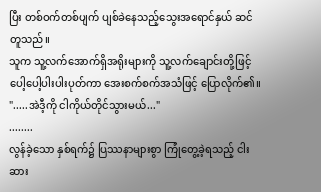ပြီး တစ်ဝက်တစ်ပျက် ပျစ်ခဲနေသည့်သွေးအရောင်နှယ် ဆင်တူသည်။
သူက သူ့လက်အောက်ရှိအရိုးများကို သူ့လက်ချောင်းတို့ဖြင့် ပေါ့ပေါ့ပါးပါးပုတ်ကာ အေးစက်စက်အသံဖြင့် ပြောလိုက်၏။
".....အဲဒီ့ကို ငါကိုယ်တိုင်သွားမယ်..."
........
လွန်ခဲ့သော နှစ်ရက်၌ ပြဿနာများစွာ ကြုံတွေ့ခဲ့ရသည့် ငါးဆား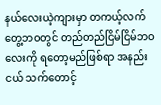နယ်လေးယဲ့ကျားမှာ တကယ့်လက်တွေ့ဘဝတွင် တည်တည်ငြိမ်ငြိမ်ဘဝလေးကို ရတော့မည်ဖြစ်ရာ အနည်းငယ် သက်တောင့်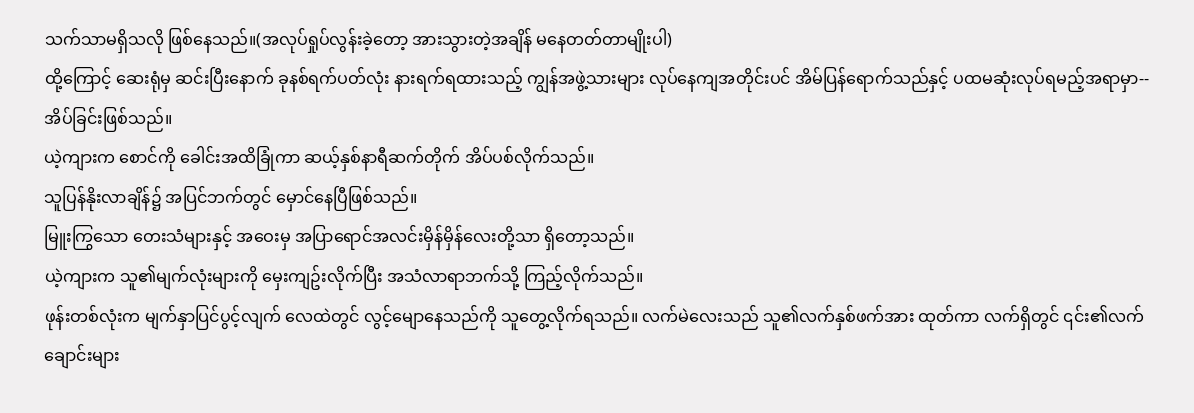သက်သာမရှိသလို ဖြစ်နေသည်။(အလုပ်ရှုပ်လွန်းခဲ့တော့ အားသွားတဲ့အချိန် မနေတတ်တာမျိုးပါ)
ထို့ကြောင့် ဆေးရုံမှ ဆင်းပြီးနောက် ခုနစ်ရက်ပတ်လုံး နားရက်ရထားသည့် ကျွန်အဖွဲ့သားများ လုပ်နေကျအတိုင်းပင် အိမ်ပြန်ရောက်သည်နှင့် ပထမဆုံးလုပ်ရမည့်အရာမှာ--
အိပ်ခြင်းဖြစ်သည်။
ယဲ့ကျားက စောင်ကို ခေါင်းအထိခြုံကာ ဆယ့်နှစ်နာရီဆက်တိုက် အိပ်ပစ်လိုက်သည်။
သူပြန်နိုးလာချိန်၌ အပြင်ဘက်တွင် မှောင်နေပြီဖြစ်သည်။
မြူးကြွသော တေးသံများနှင့် အဝေးမှ အပြာရောင်အလင်းမှိန်မှိန်လေးတို့သာ ရှိတော့သည်။
ယဲ့ကျားက သူ၏မျက်လုံးများကို မှေးကျဥ်းလိုက်ပြီး အသံလာရာဘက်သို့ ကြည့်လိုက်သည်။
ဖုန်းတစ်လုံးက မျက်နှာပြင်ပွင့်လျက် လေထဲတွင် လွင့်မျောနေသည်ကို သူတွေ့လိုက်ရသည်။ လက်မဲလေးသည် သူ၏လက်နှစ်ဖက်အား ထုတ်ကာ လက်ရှိတွင် ၎င်း၏လက်ချောင်းများ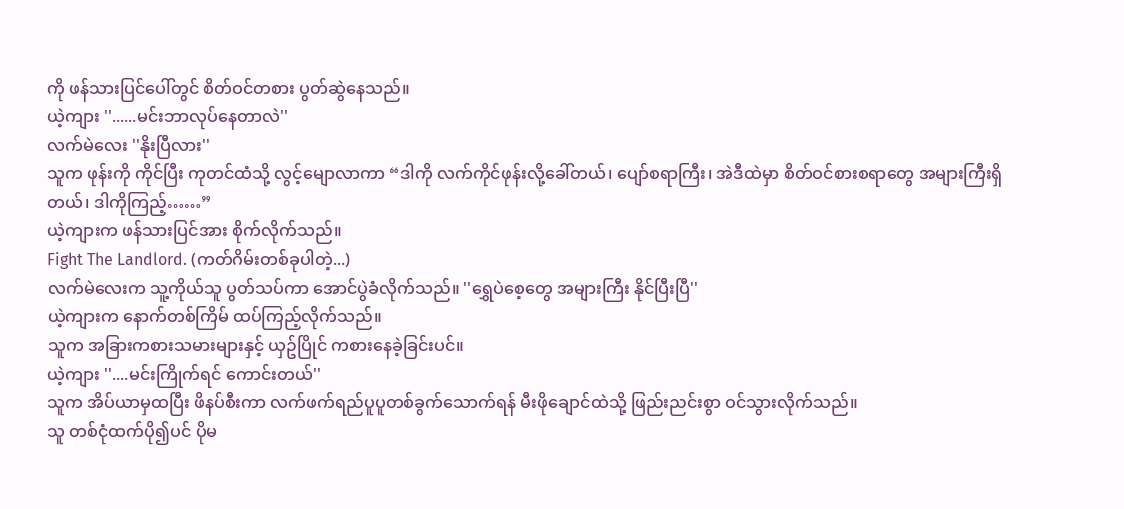ကို ဖန်သားပြင်ပေါ်တွင် စိတ်ဝင်တစား ပွတ်ဆွဲနေသည်။
ယဲ့ကျား ''......မင်းဘာလုပ်နေတာလဲ''
လက်မဲလေး ''နိုးပြီလား''
သူက ဖုန်းကို ကိုင်ပြီး ကုတင်ထံသို့ လွင့်မျောလာကာ “ဒါကို လက်ကိုင်ဖုန်းလို့ခေါ်တယ်၊ ပျော်စရာကြီး၊ အဲဒီထဲမှာ စိတ်ဝင်စားစရာတွေ အများကြီးရှိတယ်၊ ဒါကိုကြည့်……”
ယဲ့ကျားက ဖန်သားပြင်အား စိုက်လိုက်သည်။
Fight The Landlord. (ကတ်ဂိမ်းတစ်ခုပါတဲ့...)
လက်မဲလေးက သူ့ကိုယ်သူ ပွတ်သပ်ကာ အောင်ပွဲခံလိုက်သည်။ ''ရွှေပဲစေ့တွေ အများကြီး နိုင်ပြီးပြီ''
ယဲ့ကျားက နောက်တစ်ကြိမ် ထပ်ကြည့်လိုက်သည်။
သူက အခြားကစားသမားများနှင့် ယှဥ်ပြိုင် ကစားနေခဲ့ခြင်းပင်။
ယဲ့ကျား ''....မင်းကြိုက်ရင် ကောင်းတယ်''
သူက အိပ်ယာမှထပြီး ဖိနပ်စီးကာ လက်ဖက်ရည်ပူပူတစ်ခွက်သောက်ရန် မီးဖိုချောင်ထဲသို့ ဖြည်းညင်းစွာ ဝင်သွားလိုက်သည်။
သူ တစ်ငုံထက်ပို၍ပင် ပိုမ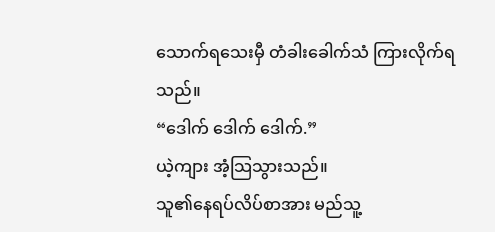သောက်ရသေးမှီ တံခါးခေါက်သံ ကြားလိုက်ရသည်။
“ဒေါက် ဒေါက် ဒေါက်.”
ယဲ့ကျား အံ့သြသွားသည်။
သူ၏နေရပ်လိပ်စာအား မည်သူ့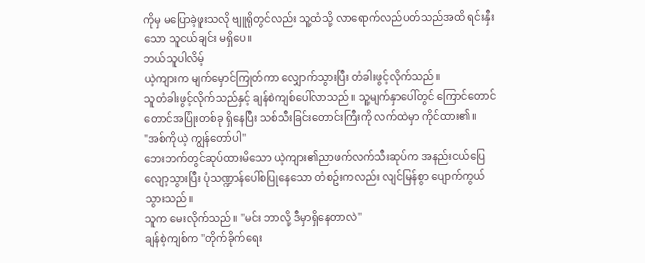ကိုမှ မပြောခဲ့ဖူးသလို ဗျူရိုတွင်လည်း သူ့ထံသို့ လာရောက်လည်ပတ်သည်အထိ ရင်းနှီးသော သူငယ်ချင်း မရှိပေ။
ဘယ်သူပါလိမ့်
ယဲ့ကျားက မျက်မှောင်ကြုတ်ကာ လျှောက်သွားပြီး တံခါးဖွင့်လိုက်သည်။
သူတံခါးဖွင့်လိုက်သည်နှင့် ချန်စဲကျစ်ပေါ်လာသည်။ သူ့မျက်နှာပေါ်တွင် ကြောင်တောင်တောင်အပြုံးတစ်ခု ရှိနေပြီး သစ်သီးခြင်းတောင်းကြီးကို လက်ထဲမှာ ကိုင်ထား၏။
"အစ်ကိုယဲ့ ကျွန်တော်ပါ''
ဘေးဘက်တွင်ဆုပ်ထားမိသော ယဲ့ကျား၏ညာဖက်လက်သီးဆုပ်က အနည်းငယ်ပြေလျော့သွားပြီး ပုံသဏ္ဍာန်ပေါ်စပြုနေသော တံစဥ်းကလည်း လျင်မြန်စွာ ပျောက်ကွယ်သွားသည်။
သူက မေးလိုက်သည်။ ''မင်း ဘာလို့ ဒီမှာရှိနေတာလဲ''
ချန်စဲ့ကျစ်က ''တိုက်ခိုက်ရေး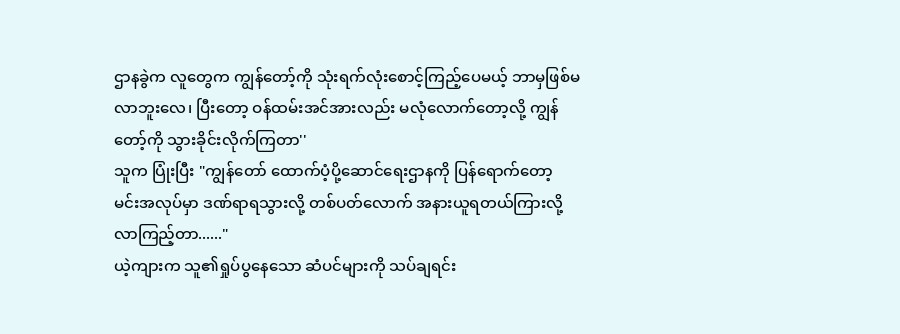ဌာနခွဲက လူတွေက ကျွန်တော့်ကို သုံးရက်လုံးစောင့်ကြည့်ပေမယ့် ဘာမှဖြစ်မလာဘူးလေ၊ ပြီးတော့ ဝန်ထမ်းအင်အားလည်း မလုံလောက်တော့လို့ ကျွန်တော့်ကို သွားခိုင်းလိုက်ကြတာ''
သူက ပြုံးပြီး "ကျွန်တော် ထောက်ပံ့ပို့ဆောင်ရေးဌာနကို ပြန်ရောက်တော့ မင်းအလုပ်မှာ ဒဏ်ရာရသွားလို့ တစ်ပတ်လောက် အနားယူရတယ်ကြားလို့ လာကြည့်တာ......"
ယဲ့ကျားက သူ၏ရှုပ်ပွနေသော ဆံပင်များကို သပ်ချရင်း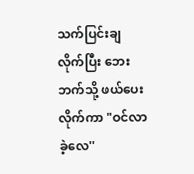သက်ပြင်းချလိုက်ပြီး ဘေးဘက်သို့ ဖယ်ပေးလိုက်ကာ "ဝင်လာခဲ့လေ''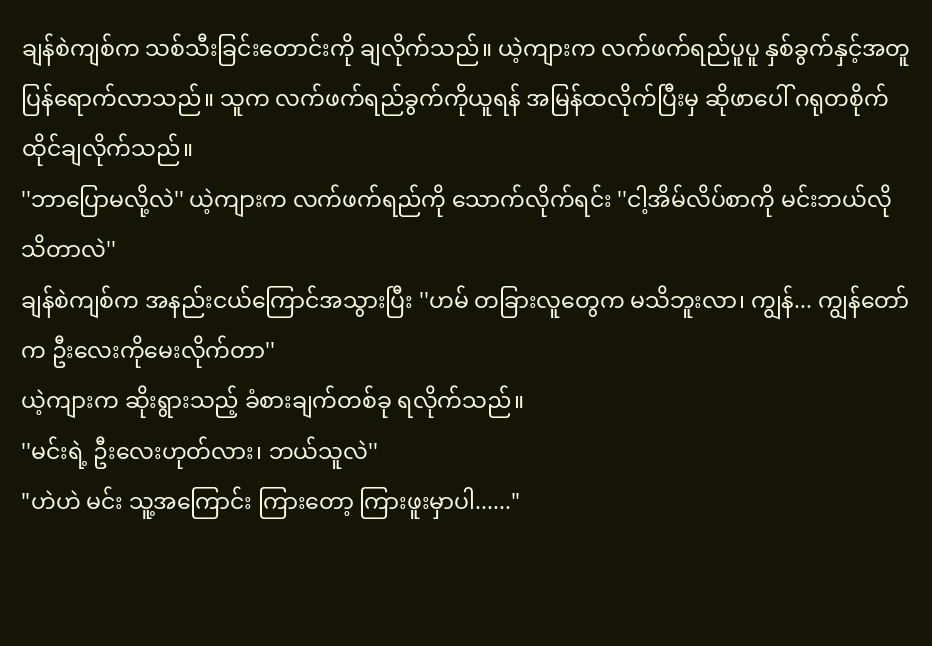ချန်စဲကျစ်က သစ်သီးခြင်းတောင်းကို ချလိုက်သည်။ ယဲ့ကျားက လက်ဖက်ရည်ပူပူ နှစ်ခွက်နှင့်အတူ ပြန်ရောက်လာသည်။ သူက လက်ဖက်ရည်ခွက်ကိုယူရန် အမြန်ထလိုက်ပြီးမှ ဆိုဖာပေါ် ဂရုတစိုက် ထိုင်ချလိုက်သည်။
''ဘာပြောမလို့လဲ'' ယဲ့ကျားက လက်ဖက်ရည်ကို သောက်လိုက်ရင်း ''ငါ့အိမ်လိပ်စာကို မင်းဘယ်လိုသိတာလဲ''
ချန်စဲကျစ်က အနည်းငယ်ကြောင်အသွားပြီး ''ဟမ် တခြားလူတွေက မသိဘူးလာ၊ ကျွန်... ကျွန်တော်က ဦးလေးကိုမေးလိုက်တာ''
ယဲ့ကျားက ဆိုးရွားသည့် ခံစားချက်တစ်ခု ရလိုက်သည်။
''မင်းရဲ့ ဦးလေးဟုတ်လား၊ ဘယ်သူလဲ''
"ဟဲဟဲ မင်း သူ့အကြောင်း ကြားတော့ ကြားဖူးမှာပါ......"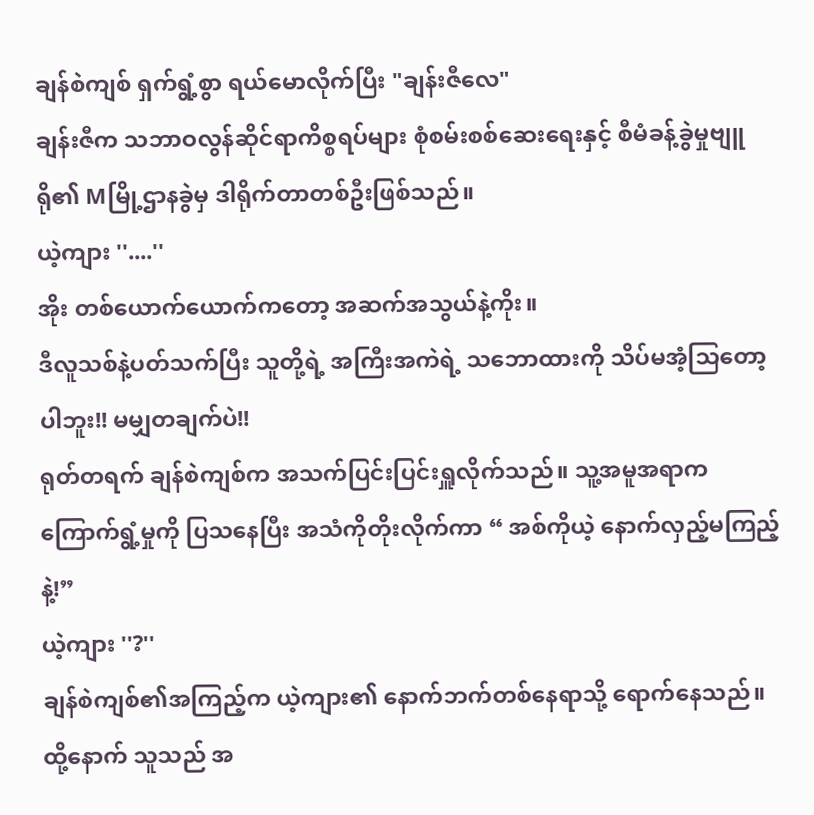ချန်စဲကျစ် ရှက်ရွံ့စွာ ရယ်မောလိုက်ပြီး "ချန်းဇီလေ"
ချန်းဇီက သဘာဝလွန်ဆိုင်ရာကိစ္စရပ်များ စုံစမ်းစစ်ဆေးရေးနှင့် စီမံခန့်ခွဲမှုဗျူရို၏ Mမြို့ဌာနခွဲမှ ဒါရိုက်တာတစ်ဦးဖြစ်သည်။
ယဲ့ကျား ''....''
အိုး တစ်ယောက်ယောက်ကတော့ အဆက်အသွယ်နဲ့ကိုး။
ဒီလူသစ်နဲ့ပတ်သက်ပြီး သူတို့ရဲ့ အကြီးအကဲရဲ့ သဘောထားကို သိပ်မအံ့သြတော့ပါဘူး!! မမျှတချက်ပဲ!!
ရုတ်တရက် ချန်စဲကျစ်က အသက်ပြင်းပြင်းရှူလိုက်သည်။ သူ့အမူအရာက ကြောက်ရွံ့မှုကို ပြသနေပြီး အသံကိုတိုးလိုက်ကာ “ အစ်ကိုယဲ့ နောက်လှည့်မကြည့်နဲ့!”
ယဲ့ကျား ''?''
ချန်စဲကျစ်၏အကြည့်က ယဲ့ကျား၏ နောက်ဘက်တစ်နေရာသို့ ရောက်နေသည်။ ထို့နောက် သူသည် အ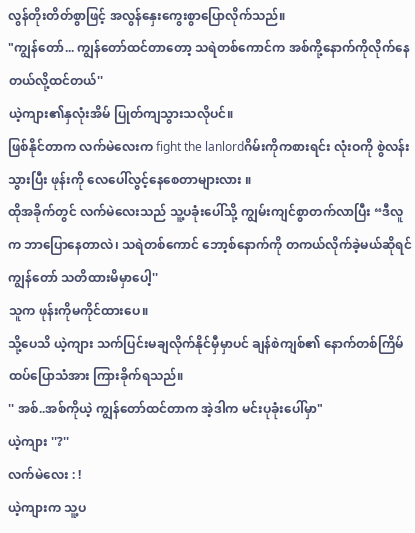လွန်တိုးတိတ်စွာဖြင့် အလွန်နှေးကွေးစွာပြောလိုက်သည်။
"ကျွန်တော်... ကျွန်တော်ထင်တာတော့ သရဲတစ်ကောင်က အစ်ကို့နောက်ကိုလိုက်နေတယ်လို့ထင်တယ်''
ယဲ့ကျား၏နှလုံးအိမ် ပြုတ်ကျသွားသလိုပင်။
ဖြစ်နိုင်တာက လက်မဲလေးက fight the lanlordဂိမ်းကိုကစားရင်း လုံးဝကို စွဲလန်းသွားပြီး ဖုန်းကို လေပေါ်လွင့်နေစေတာများလား ။
ထိုအခိုက်တွင် လက်မဲလေးသည် သူ့ပခုံးပေါ်သို့ ကျွမ်းကျင်စွာတက်လာပြီး “ဒီလူက ဘာပြောနေတာလဲ၊ သရဲတစ်ကောင် ဘော့စ်နောက်ကို တကယ်လိုက်ခဲ့မယ်ဆိုရင် ကျွန်တော် သတိထားမိမှာပေါ့''
သူက ဖုန်းကိုမကိုင်ထားပေ။
သို့ပေသိ ယဲ့ကျား သက်ပြင်းမချလိုက်နိုင်မှီမှာပင် ချန်စဲကျစ်၏ နောက်တစ်ကြိမ်ထပ်ပြောသံအား ကြားခိုက်ရသည်။
'' အစ်..အစ်ကိုယဲ့ ကျွန်တော်ထင်တာက အဲ့ဒါက မင်းပုခုံးပေါ်မှာ"
ယဲ့ကျား ''?''
လက်မဲလေး : !
ယဲ့ကျားက သူ့ပ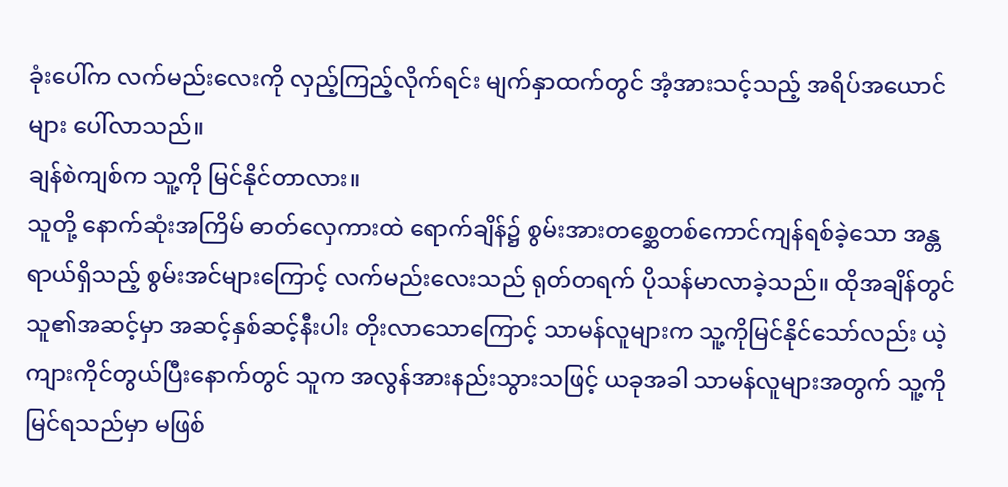ခုံးပေါ်က လက်မည်းလေးကို လှည့်ကြည့်လိုက်ရင်း မျက်နှာထက်တွင် အံ့အားသင့်သည့် အရိပ်အယောင်များ ပေါ်လာသည်။
ချန်စဲကျစ်က သူ့ကို မြင်နိုင်တာလား။
သူတို့ နောက်ဆုံးအကြိမ် ဓာတ်လှေကားထဲ ရောက်ချိန်၌ စွမ်းအားတစ္ဆေတစ်ကောင်ကျန်ရစ်ခဲ့သော အန္တရာယ်ရှိသည့် စွမ်းအင်များကြောင့် လက်မည်းလေးသည် ရုတ်တရက် ပိုသန်မာလာခဲ့သည်။ ထိုအချိန်တွင် သူ၏အဆင့်မှာ အဆင့်နှစ်ဆင့်နီးပါး တိုးလာသောကြောင့် သာမန်လူများက သူ့ကိုမြင်နိုင်သော်လည်း ယဲ့ကျားကိုင်တွယ်ပြီးနောက်တွင် သူက အလွန်အားနည်းသွားသဖြင့် ယခုအခါ သာမန်လူများအတွက် သူ့ကိုမြင်ရသည်မှာ မဖြစ်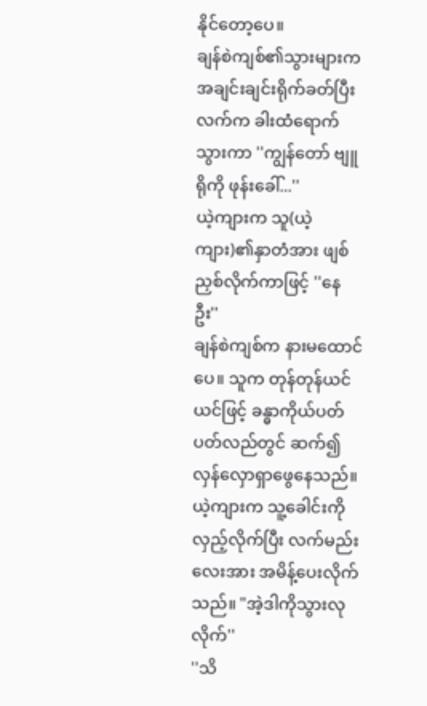နိုင်တော့ပေ။
ချန်စဲကျစ်၏သွားများက အချင်းချင်းရိုက်ခတ်ပြီး လက်က ခါးထံရောက်သွားကာ ''ကျွန်တော် ဗျူရိုကို ဖုန်းခေါ်...''
ယဲ့ကျားက သူ(ယဲ့ကျား)၏နှာတံအား ဖျစ်ညှစ်လိုက်ကာဖြင့် ''နေဦး''
ချန်စဲကျစ်က နားမထောင်ပေ။ သူက တုန်တုန်ယင်ယင်ဖြင့် ခန္ဓာကိုယ်ပတ်ပတ်လည်တွင် ဆက်၍ လှန်လှောရှာဖွေနေသည်။
ယဲ့ကျားက သူ့ခေါင်းကို လှည့်လိုက်ပြီး လက်မည်းလေးအား အမိန့်ပေးလိုက်သည်။ "အဲ့ဒါကိုသွားလုလိုက်''
''သိ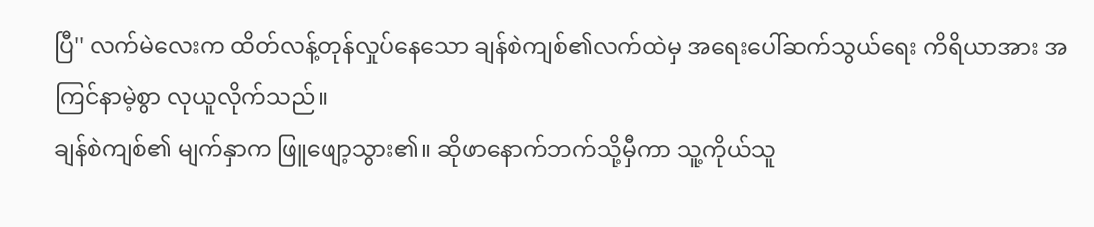ပြီ'' လက်မဲလေးက ထိတ်လန့်တုန်လှုပ်နေသော ချန်စဲကျစ်၏လက်ထဲမှ အရေးပေါ်ဆက်သွယ်ရေး ကိရိယာအား အကြင်နာမဲ့စွာ လုယူလိုက်သည်။
ချန်စဲကျစ်၏ မျက်နှာက ဖြူဖျော့သွား၏။ ဆိုဖာနောက်ဘက်သို့မှီကာ သူ့ကိုယ်သူ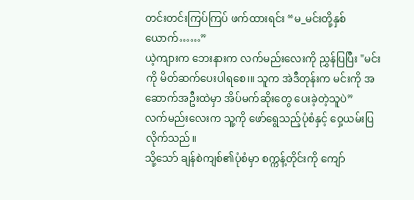တင်းတင်းကြပ်ကြပ် ဖက်ထားရင်း “မ_မင်းတို့နှစ်ယောက်……”
ယဲ့ကျားက ဘေးနားက လက်မည်းလေးကို ညွှန်ပြပြီး "မင်းကို မိတ်ဆက်ပေးပါရစေ၊။ သူက အဲဒီတုန်းက မင်းကို အဆောက်အဦးထဲမှာ အိပ်မက်ဆိုးတွေ ပေးခဲ့တဲ့သူပဲ”
လက်မည်းလေးက သူ့ကို ဖော်ရွေသည့်ပုံစံနှင့် ဝှေ့ယမ်းပြလိုက်သည်။
သို့သော် ချန်စဲကျစ်၏ပုံစံမှာ စက္ကန့်တိုင်းကို ကျော်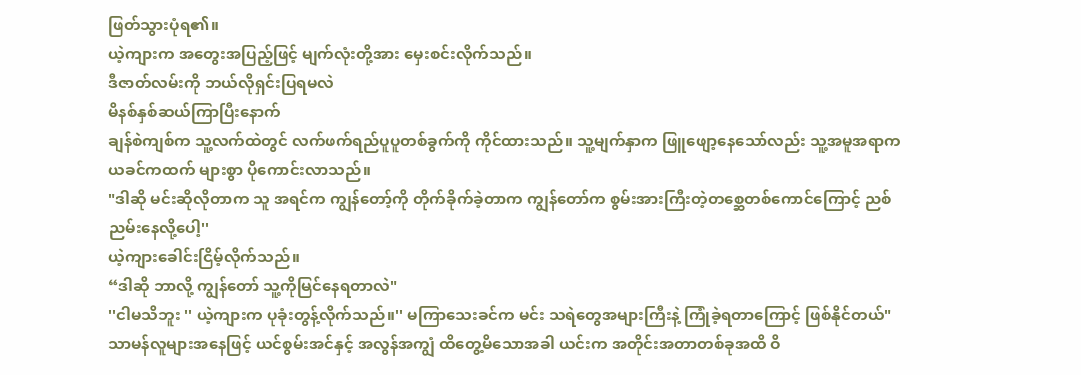ဖြတ်သွားပုံရ၏။
ယဲ့ကျားက အတွေးအပြည့်ဖြင့် မျက်လုံးတို့အား မှေးစင်းလိုက်သည်။
ဒီဇာတ်လမ်းကို ဘယ်လိုရှင်းပြရမလဲ
မိနစ်နှစ်ဆယ်ကြာပြီးနောက်
ချန်စဲကျစ်က သူ့လက်ထဲတွင် လက်ဖက်ရည်ပူပူတစ်ခွက်ကို ကိုင်ထားသည်။ သူ့မျက်နှာက ဖြူဖျော့နေသော်လည်း သူ့အမူအရာက ယခင်ကထက် များစွာ ပိုကောင်းလာသည်။
"ဒါဆို မင်းဆိုလိုတာက သူ အရင်က ကျွန်တော့်ကို တိုက်ခိုက်ခဲ့တာက ကျွန်တော်က စွမ်းအားကြီးတဲ့တစ္ဆေတစ်ကောင်ကြောင့် ညစ်ညမ်းနေလို့ပေါ့''
ယဲ့ကျားခေါင်းငြိမ့်လိုက်သည်။
“ဒါဆို ဘာလို့ ကျွန်တော် သူ့ကိုမြင်နေရတာလဲ"
''ငါမသိဘူး '' ယဲ့ကျားက ပုခုံးတွန့်လိုက်သည်။'' မကြာသေးခင်က မင်း သရဲတွေအများကြီးနဲ့ ကြုံခဲ့ရတာကြောင့် ဖြစ်နိုင်တယ်"
သာမန်လူများအနေဖြင့် ယင်စွမ်းအင်နှင့် အလွန်အကျွံ ထိတွေ့မိသောအခါ ယင်းက အတိုင်းအတာတစ်ခုအထိ ဝိ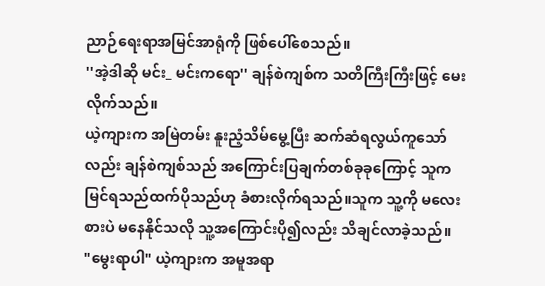ညာဉ်ရေးရာအမြင်အာရုံကို ဖြစ်ပေါ်စေသည်။
''အဲ့ဒါဆို မင်း_ မင်းကရော'' ချန်စဲကျစ်က သတိကြီးကြီးဖြင့် မေးလိုက်သည်။
ယဲ့ကျားက အမြဲတမ်း နူးညံ့သိမ်မွေ့ပြီး ဆက်ဆံရလွယ်ကူသော်လည်း ချန်စဲကျစ်သည် အကြောင်းပြချက်တစ်ခုခုကြောင့် သူကမြင်ရသည်ထက်ပိုသည်ဟု ခံစားလိုက်ရသည်။သူက သူ့ကို မလေးစားပဲ မနေနိုင်သလို သူ့အကြောင်းပို၍လည်း သိချင်လာခဲ့သည်။
"မွေးရာပါ" ယဲ့ကျားက အမူအရာ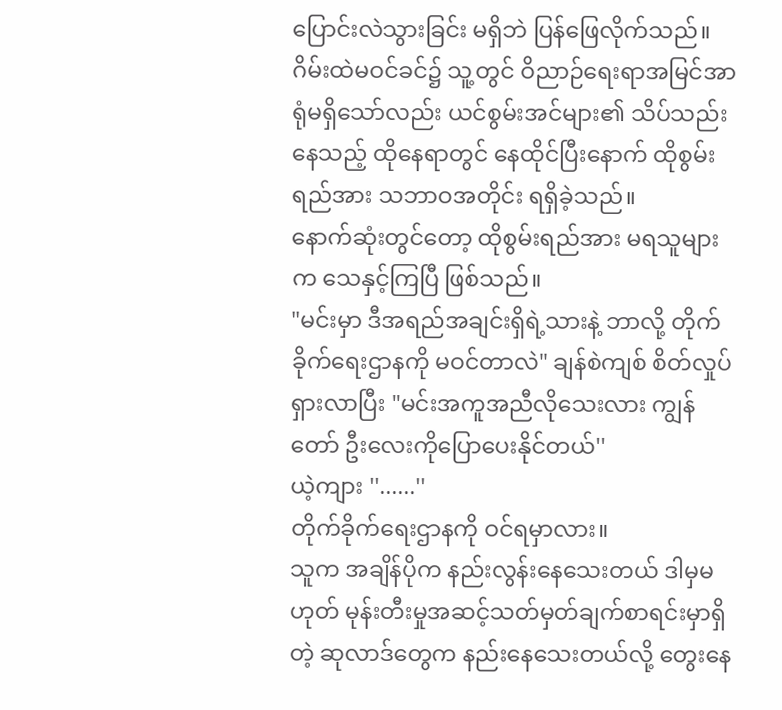ပြောင်းလဲသွားခြင်း မရှိဘဲ ပြန်ဖြေလိုက်သည်။
ဂိမ်းထဲမဝင်ခင်၌ သူ့တွင် ဝိညာဉ်ရေးရာအမြင်အာရုံမရှိသော်လည်း ယင်စွမ်းအင်များ၏ သိပ်သည်းနေသည့် ထိုနေရာတွင် နေထိုင်ပြီးနောက် ထိုစွမ်းရည်အား သဘာဝအတိုင်း ရရှိခဲ့သည်။
နောက်ဆုံးတွင်တော့ ထိုစွမ်းရည်အား မရသူများက သေနှင့်ကြပြီ ဖြစ်သည်။
"မင်းမှာ ဒီအရည်အချင်းရှိရဲ့သားနဲ့ ဘာလို့ တိုက်ခိုက်ရေးဌာနကို မဝင်တာလဲ" ချန်စဲကျစ် စိတ်လှုပ်ရှားလာပြီး "မင်းအကူအညီလိုသေးလား ကျွန်တော် ဦးလေးကိုပြောပေးနိုင်တယ်''
ယဲ့ကျား ''......''
တိုက်ခိုက်ရေးဌာနကို ဝင်ရမှာလား။
သူက အချိန်ပိုက နည်းလွန်းနေသေးတယ် ဒါမှမဟုတ် မုန်းတီးမှုအဆင့်သတ်မှတ်ချက်စာရင်းမှာရှိတဲ့ ဆုလာဒ်တွေက နည်းနေသေးတယ်လို့ တွေးနေ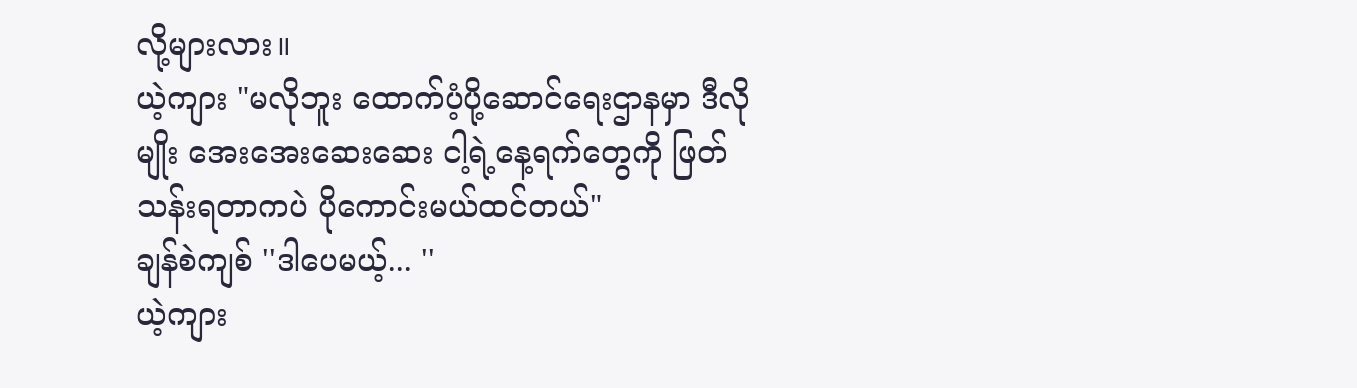လို့များလား။
ယဲ့ကျား "မလိုဘူး ထောက်ပံ့ပို့ဆောင်ရေးဌာနမှာ ဒီလိုမျိုး အေးအေးဆေးဆေး ငါ့ရဲ့နေ့ရက်တွေကို ဖြတ်သန်းရတာကပဲ ပိုကောင်းမယ်ထင်တယ်"
ချန်စဲကျစ် ''ဒါပေမယ့်... ''
ယဲ့ကျား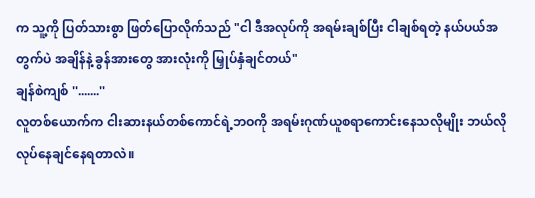က သူ့ကို ပြတ်သားစွာ ဖြတ်ပြောလိုက်သည် "ငါ ဒီအလုပ်ကို အရမ်းချစ်ပြီး ငါချစ်ရတဲ့ နယ်ပယ်အတွက်ပဲ အချိန်နဲ့ ခွန်အားတွေ အားလုံးကို မြှုပ်နှံချင်တယ်"
ချန်စဲကျစ် ''.......''
လူတစ်ယောက်က ငါးဆားနယ်တစ်ကောင်ရဲ့ဘဝကို အရမ်းဂုဏ်ယူစရာကောင်းနေသလိုမျိုး ဘယ်လိုလုပ်နေချင်နေရတာလဲ။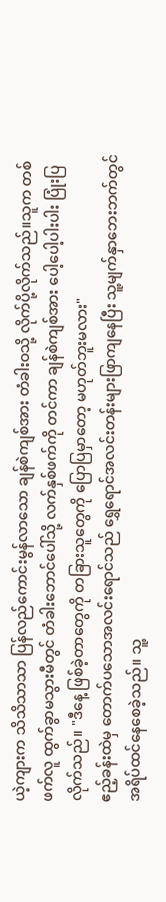ယဲ့ကျားက သိသိသာသာ ပြန်လည်ကောင်းမွန်လာသော ချန်စဲကျစ်အား တံခါးဝသို့ လိုက်ပို့လိုက်သည်။သူက တစ်ဖက်လူ ထွက်ခွာမသွားမီတွင် တံခါးဘောင်ပေါ်သို့ လက်နှစ်ဖက်ကို တင်ကာ ချန်စဲကျစ်အား ပေါ့ပေါ့ပါးပါး ပြုံးပြလိုက်သည်။ "ဒီနေ့ ဖြစ်ခဲ့တာတွေကို တခြားသူတွေကို ပြောပြမှာတော့ မဟုတ်ဘူးမလား"
ဧည့်ခန်းထဲမှ တောက်ပသောအလင်းရောင်သည် ရွှေရောင်အလင်းတန်းများဖြာကျနေပြီး သူ့မျက်နှာဘေးဘက်တွင် အရိပ်ထင်နေစေခဲ့သည်။ သူ့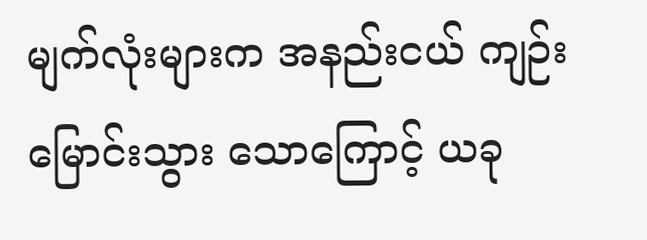မျက်လုံးများက အနည်းငယ် ကျဉ်းမြောင်းသွား သောကြောင့် ယခု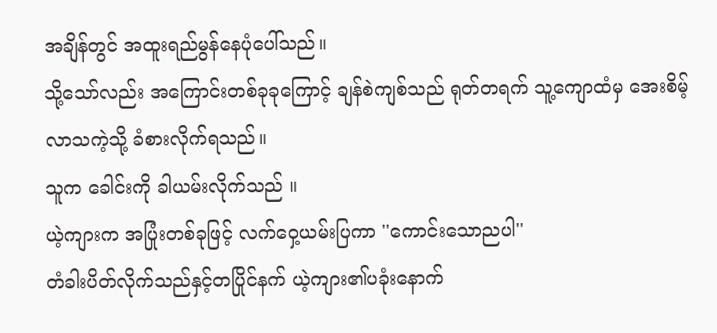အချိန်တွင် အထူးရည်မွန်နေပုံပေါ်သည်။
သို့သော်လည်း အကြောင်းတစ်ခုခုကြောင့် ချန်စဲကျစ်သည် ရုတ်တရက် သူ့ကျောထံမှ အေးစိမ့်လာသကဲ့သို့ ခံစားလိုက်ရသည်။
သူက ခေါင်းကို ခါယမ်းလိုက်သည် ။
ယဲ့ကျားက အပြုံးတစ်ခုဖြင့် လက်ဝှေ့ယမ်းပြကာ ''ကောင်းသောညပါ''
တံခါးပိတ်လိုက်သည်နှင့်တပြိုင်နက် ယဲ့ကျား၏ပခုံးနောက်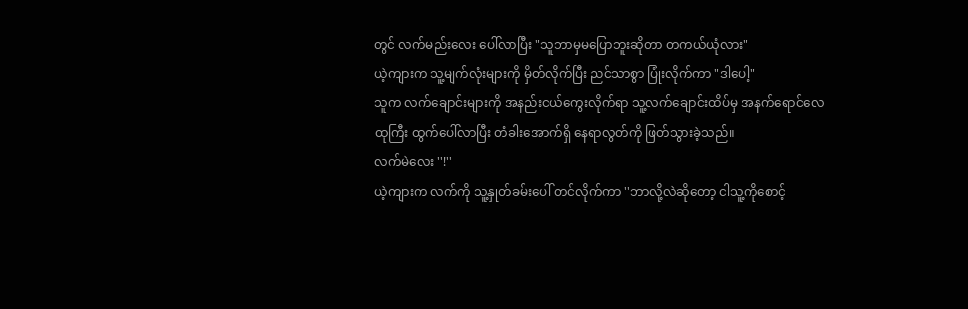တွင် လက်မည်းလေး ပေါ်လာပြီး "သူဘာမှမပြောဘူးဆိုတာ တကယ်ယုံလား"
ယဲ့ကျားက သူ့မျက်လုံးများကို မှိတ်လိုက်ပြီး ညင်သာစွာ ပြုံးလိုက်ကာ "ဒါပေါ့"
သူက လက်ချောင်းများကို အနည်းငယ်ကွေးလိုက်ရာ သူ့လက်ချောင်းထိပ်မှ အနက်ရောင်လေထုကြီး ထွက်ပေါ်လာပြီး တံခါးအောက်ရှိ နေရာလွတ်ကို ဖြတ်သွားခဲ့သည်။
လက်မဲလေး ''!''
ယဲ့ကျားက လက်ကို သူ့နှုတ်ခမ်းပေါ် တင်လိုက်ကာ ''ဘာလို့လဲဆိုတော့ ငါသူ့ကိုစောင့်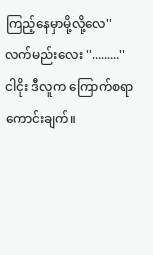ကြည့်နေမှာမို့လို့လေ''
လက်မည်းလေး ''.........''
ငါငိုး ဒီလူက ကြောက်စရာကောင်းချက်။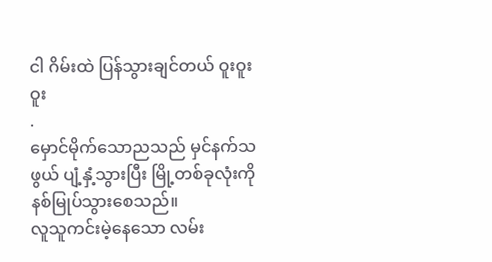ငါ ဂိမ်းထဲ ပြန်သွားချင်တယ် ဝူးဝူးဝူး
.
မှောင်မိုက်သောညသည် မှင်နက်သဖွယ် ပျံ့နှံ့သွားပြီး မြို့တစ်ခုလုံးကို နစ်မြုပ်သွားစေသည်။
လူသူကင်းမဲ့နေသော လမ်း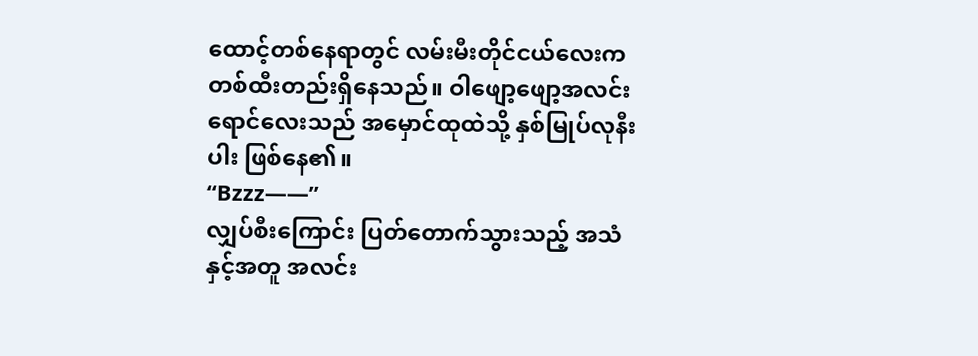ထောင့်တစ်နေရာတွင် လမ်းမီးတိုင်ငယ်လေးက တစ်ထီးတည်းရှိနေသည်။ ဝါဖျော့ဖျော့အလင်းရောင်လေးသည် အမှောင်ထုထဲသို့ နှစ်မြုပ်လုနီးပါး ဖြစ်နေ၏။
“Bzzz——”
လျှပ်စီးကြောင်း ပြတ်တောက်သွားသည့် အသံနှင့်အတူ အလင်း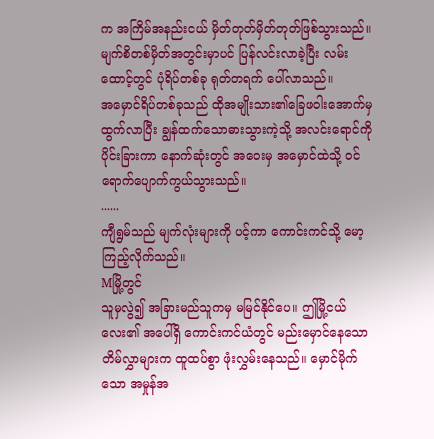က အကြိမ်အနည်းငယ် မှိတ်တုတ်မှိတ်တုတ်ဖြစ်သွားသည်။
မျက်စိတစ်မှိတ်အတွင်းမှာပင် ပြန်လင်းလာခဲ့ပြီး လမ်းထောင့်တွင် ပုံရိပ်တစ်ခု ရုတ်တရက် ပေါ်လာသည်။
အမှောင်ရိပ်တစ်ခုသည် ထိုအမျိုးသား၏ခြေဖဝါးအောက်မှ ထွက်လာပြီး ချွန်ထက်သောဓားသွားကဲ့သို့ အလင်းရောင်ကို ပိုင်းခြားကာ နောက်ဆုံးတွင် အဝေးမှ အမှောင်ထဲသို့ ဝင်ရောက်ပျောက်ကွယ်သွားသည်။
......
ကျီရွမ်သည် မျက်လုံးများကို ပင့်ကာ ကောင်းကင်သို့ မော့ကြည့်လိုက်သည်။
Mမြို့တွင်
သူမှလွဲ၍ အခြားမည်သူကမှ မမြင်နိုင်ပေ။ ဤမြို့ငယ်လေး၏ အပေါ်ရှိ ကောင်းကင်ယံတွင် မည်းမှောင်နေသော တိမ်လွှာများက ထူထပ်စွာ ဖုံးလွှမ်းနေသည်။ မှောင်မိုက်သော အမှုန်အ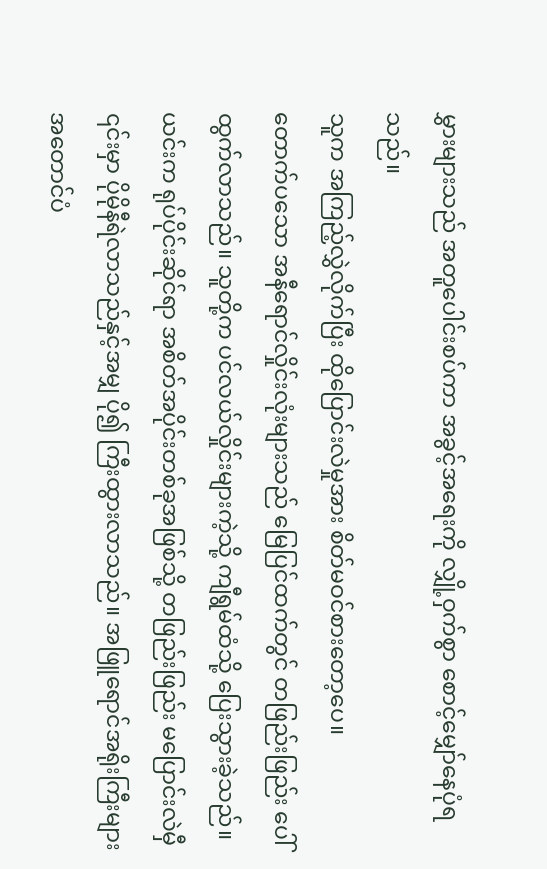မွှားများသည် အတူပေါင်းစပ်ကာ အခွင့်အရေးကို လျှို့ဝှက်စွာ စောင့်မျှော်နေပုံရသည်။
သူက အကြည့်လွှဲလိုက်ပြီး ထိုပြောင်းလဲမှုအား စိတ်မဝင်စားတော့ပေ။
တောက်ပသော အနီရောင်လှိုင်းလုံးများသည် မြေပြင်ထက်တွင် တဖြည်းဖြည်း ပေါ်ထွက်လာသည်။ သူတို့က ပင်လယ်လှိုင်းများကဲ့သို့ ကျီရွမ်ထံသို့ ပြေးသွားခဲ့သည်။
ယင်းက ရုပ်ပိုင်းဆိုင်ရာ အစိတ်အပိုင်းတစ်ခုအဖြစ်သို့ တဖြည်းဖြည်း မပြောင်းလဲမှီ ၎င်းမှာ ပိုမိုနီရဲလာသည်နှင့်အမျှ ပို၍ ကြီးထွားလာသည်။ အဖြူရောင်အရိုးကြီးများ အတောင်ပံ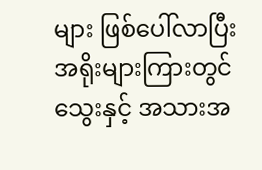များ ဖြစ်ပေါ်လာပြီး အရိုးများကြားတွင် သွေးနှင့် အသားအ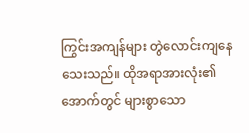ကြွင်းအကျန်များ တွဲလောင်းကျနေသေးသည်။ ထိုအရာအားလုံး၏ အောက်တွင် များစွာသော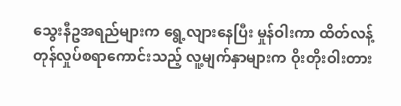သွေးနီဥအရည်များက ရွေ့လျားနေပြီး မှုန်ဝါးကာ ထိတ်လန့်တုန်လှုပ်စရာကောင်းသည့် လူ့မျက်နှာများက ဝိုးတိုးဝါးတား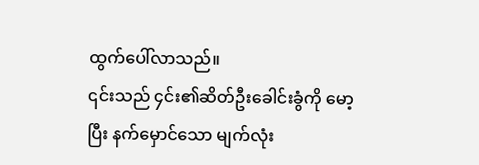ထွက်ပေါ်လာသည်။
၎င်းသည် ၄င်း၏ဆိတ်ဦးခေါင်းခွံကို မော့ပြီး နက်မှောင်သော မျက်လုံး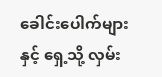ခေါင်းပေါက်များနှင့် ရှေ့သို့ လှမ်း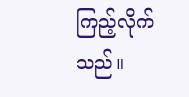ကြည့်လိုက်သည်။